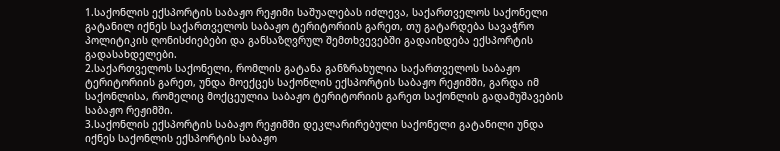1.საქონლის ექსპორტის საბაჟო რეჟიმი საშუალებას იძლევა, საქართველოს საქონელი გატანილ იქნეს საქართველოს საბაჟო ტერიტორიის გარეთ, თუ გატარდება სავაჭრო პოლიტიკის ღონისძიებები და განსაზღვრულ შემთხვევებში გადაიხდება ექსპორტის გადასახდელები.
2.საქართველოს საქონელი, რომლის გატანა განზრახულია საქართველოს საბაჟო ტერიტორიის გარეთ, უნდა მოექცეს საქონლის ექსპორტის საბაჟო რეჟიმში, გარდა იმ საქონლისა, რომელიც მოქცეულია საბაჟო ტერიტორიის გარეთ საქონლის გადამუშავების საბაჟო რეჟიმში.
3.საქონლის ექსპორტის საბაჟო რეჟიმში დეკლარირებული საქონელი გატანილი უნდა იქნეს საქონლის ექსპორტის საბაჟო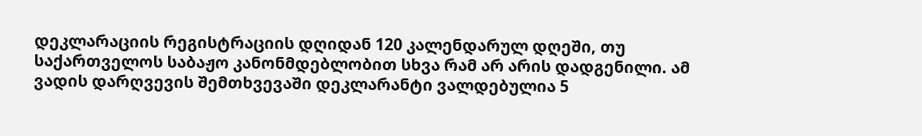დეკლარაციის რეგისტრაციის დღიდან 120 კალენდარულ დღეში, თუ საქართველოს საბაჟო კანონმდებლობით სხვა რამ არ არის დადგენილი. ამ ვადის დარღვევის შემთხვევაში დეკლარანტი ვალდებულია 5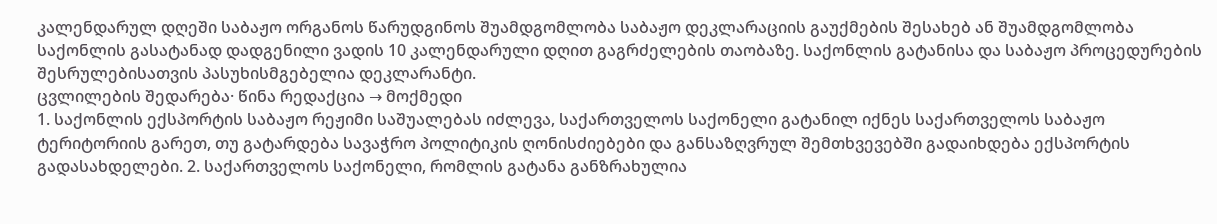კალენდარულ დღეში საბაჟო ორგანოს წარუდგინოს შუამდგომლობა საბაჟო დეკლარაციის გაუქმების შესახებ ან შუამდგომლობა საქონლის გასატანად დადგენილი ვადის 10 კალენდარული დღით გაგრძელების თაობაზე. საქონლის გატანისა და საბაჟო პროცედურების შესრულებისათვის პასუხისმგებელია დეკლარანტი.
ცვლილების შედარება· წინა რედაქცია → მოქმედი
1. საქონლის ექსპორტის საბაჟო რეჟიმი საშუალებას იძლევა, საქართველოს საქონელი გატანილ იქნეს საქართველოს საბაჟო ტერიტორიის გარეთ, თუ გატარდება სავაჭრო პოლიტიკის ღონისძიებები და განსაზღვრულ შემთხვევებში გადაიხდება ექსპორტის გადასახდელები. 2. საქართველოს საქონელი, რომლის გატანა განზრახულია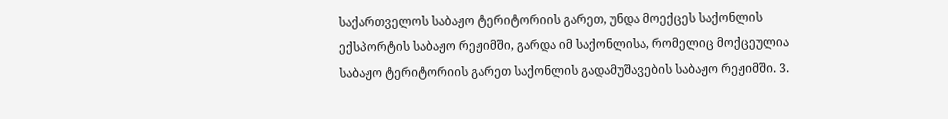საქართველოს საბაჟო ტერიტორიის გარეთ, უნდა მოექცეს საქონლის ექსპორტის საბაჟო რეჟიმში, გარდა იმ საქონლისა, რომელიც მოქცეულია საბაჟო ტერიტორიის გარეთ საქონლის გადამუშავების საბაჟო რეჟიმში. 3.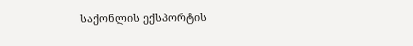საქონლის ექსპორტის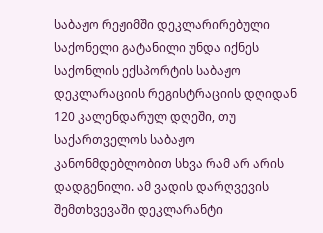საბაჟო რეჟიმში დეკლარირებული საქონელი გატანილი უნდა იქნეს საქონლის ექსპორტის საბაჟო დეკლარაციის რეგისტრაციის დღიდან 120 კალენდარულ დღეში, თუ საქართველოს საბაჟო კანონმდებლობით სხვა რამ არ არის დადგენილი. ამ ვადის დარღვევის შემთხვევაში დეკლარანტი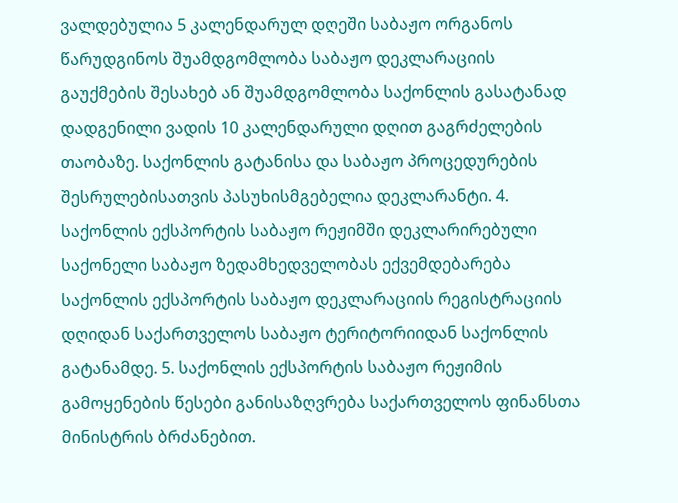ვალდებულია 5 კალენდარულ დღეში საბაჟო ორგანოს წარუდგინოს შუამდგომლობა საბაჟო დეკლარაციის გაუქმების შესახებ ან შუამდგომლობა საქონლის გასატანად დადგენილი ვადის 10 კალენდარული დღით გაგრძელების თაობაზე. საქონლის გატანისა და საბაჟო პროცედურების შესრულებისათვის პასუხისმგებელია დეკლარანტი. 4. საქონლის ექსპორტის საბაჟო რეჟიმში დეკლარირებული საქონელი საბაჟო ზედამხედველობას ექვემდებარება საქონლის ექსპორტის საბაჟო დეკლარაციის რეგისტრაციის დღიდან საქართველოს საბაჟო ტერიტორიიდან საქონლის გატანამდე. 5. საქონლის ექსპორტის საბაჟო რეჟიმის გამოყენების წესები განისაზღვრება საქართველოს ფინანსთა მინისტრის ბრძანებით.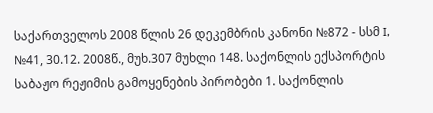საქართველოს 2008 წლის 26 დეკემბრის კანონი №872 - სსმ I, №41, 30.12. 2008წ., მუხ.307 მუხლი 148. საქონლის ექსპორტის საბაჟო რეჟიმის გამოყენების პირობები 1. საქონლის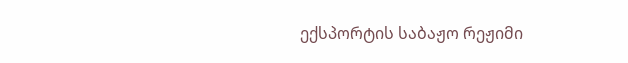ექსპორტის საბაჟო რეჟიმი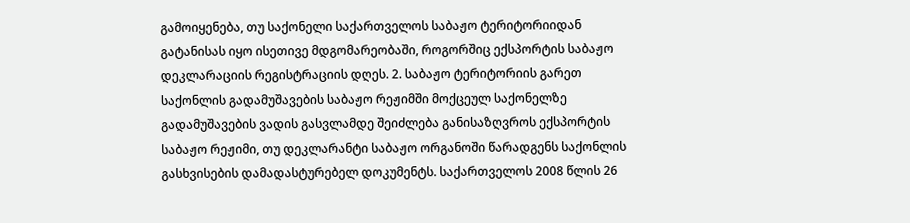გამოიყენება, თუ საქონელი საქართველოს საბაჟო ტერიტორიიდან გატანისას იყო ისეთივე მდგომარეობაში, როგორშიც ექსპორტის საბაჟო დეკლარაციის რეგისტრაციის დღეს. 2. საბაჟო ტერიტორიის გარეთ საქონლის გადამუშავების საბაჟო რეჟიმში მოქცეულ საქონელზე გადამუშავების ვადის გასვლამდე შეიძლება განისაზღვროს ექსპორტის საბაჟო რეჟიმი, თუ დეკლარანტი საბაჟო ორგანოში წარადგენს საქონლის გასხვისების დამადასტურებელ დოკუმენტს. საქართველოს 2008 წლის 26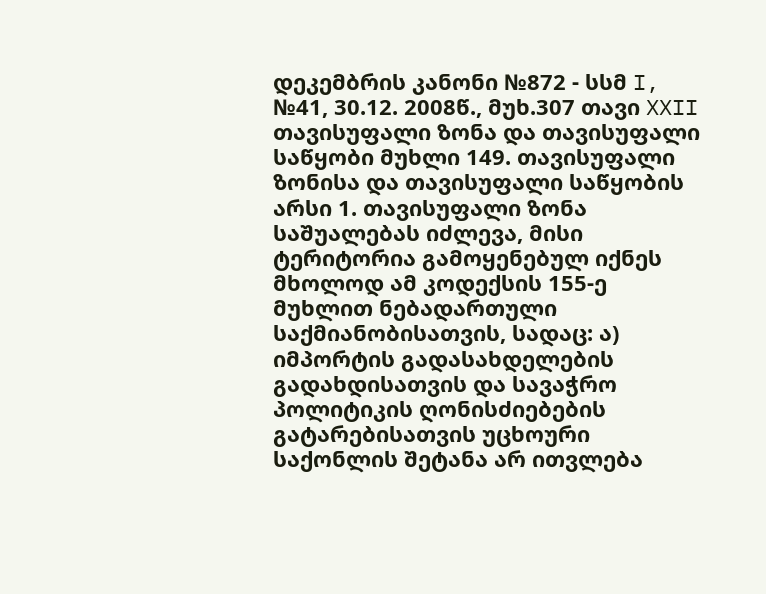დეკემბრის კანონი №872 - სსმ I, №41, 30.12. 2008წ., მუხ.307 თავი XXII თავისუფალი ზონა და თავისუფალი საწყობი მუხლი 149. თავისუფალი ზონისა და თავისუფალი საწყობის არსი 1. თავისუფალი ზონა საშუალებას იძლევა, მისი ტერიტორია გამოყენებულ იქნეს მხოლოდ ამ კოდექსის 155-ე მუხლით ნებადართული საქმიანობისათვის, სადაც: ა) იმპორტის გადასახდელების გადახდისათვის და სავაჭრო პოლიტიკის ღონისძიებების გატარებისათვის უცხოური საქონლის შეტანა არ ითვლება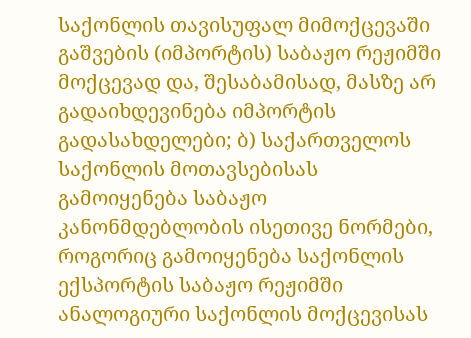საქონლის თავისუფალ მიმოქცევაში გაშვების (იმპორტის) საბაჟო რეჟიმში მოქცევად და, შესაბამისად, მასზე არ გადაიხდევინება იმპორტის გადასახდელები; ბ) საქართველოს საქონლის მოთავსებისას გამოიყენება საბაჟო კანონმდებლობის ისეთივე ნორმები, როგორიც გამოიყენება საქონლის ექსპორტის საბაჟო რეჟიმში ანალოგიური საქონლის მოქცევისას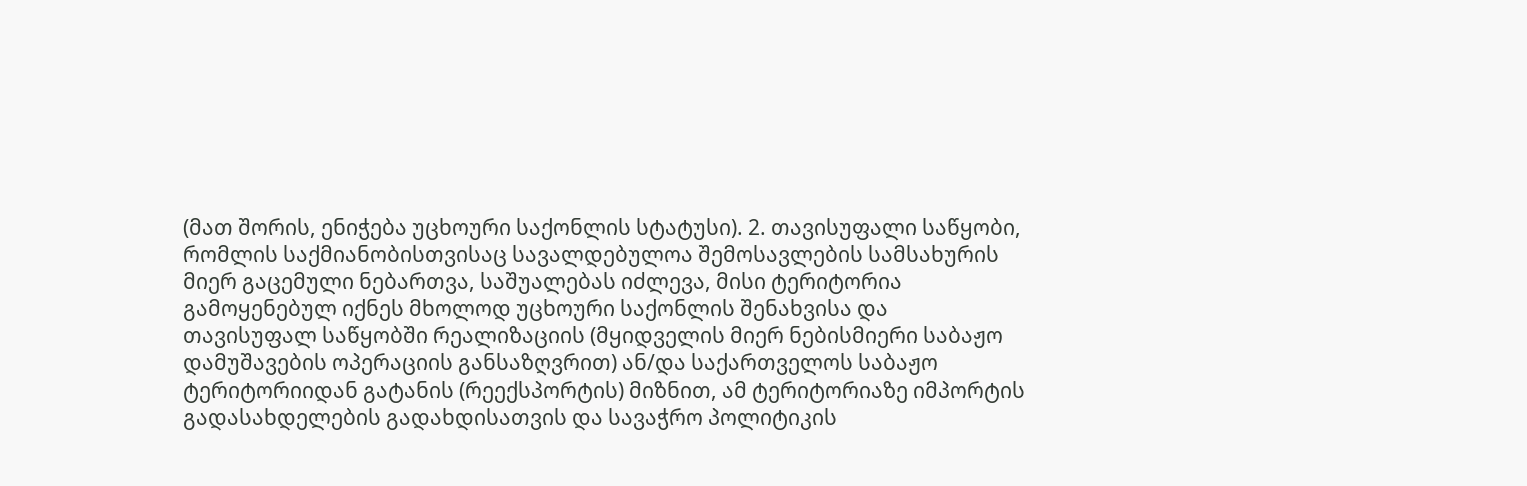(მათ შორის, ენიჭება უცხოური საქონლის სტატუსი). 2. თავისუფალი საწყობი, რომლის საქმიანობისთვისაც სავალდებულოა შემოსავლების სამსახურის მიერ გაცემული ნებართვა, საშუალებას იძლევა, მისი ტერიტორია გამოყენებულ იქნეს მხოლოდ უცხოური საქონლის შენახვისა და თავისუფალ საწყობში რეალიზაციის (მყიდველის მიერ ნებისმიერი საბაჟო დამუშავების ოპერაციის განსაზღვრით) ან/და საქართველოს საბაჟო ტერიტორიიდან გატანის (რეექსპორტის) მიზნით, ამ ტერიტორიაზე იმპორტის გადასახდელების გადახდისათვის და სავაჭრო პოლიტიკის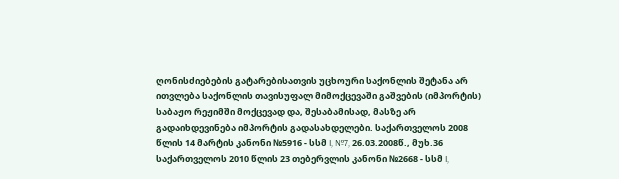ღონისძიებების გატარებისათვის უცხოური საქონლის შეტანა არ ითვლება საქონლის თავისუფალ მიმოქცევაში გაშვების (იმპორტის) საბაჟო რეჟიმში მოქცევად და, შესაბამისად, მასზე არ გადაიხდევინება იმპორტის გადასახდელები. საქართველოს 2008 წლის 14 მარტის კანონი №5916 - სსმ I, №7, 26.03.2008წ., მუხ.36 საქართველოს 2010 წლის 23 თებერვლის კანონი №2668 - სსმ I,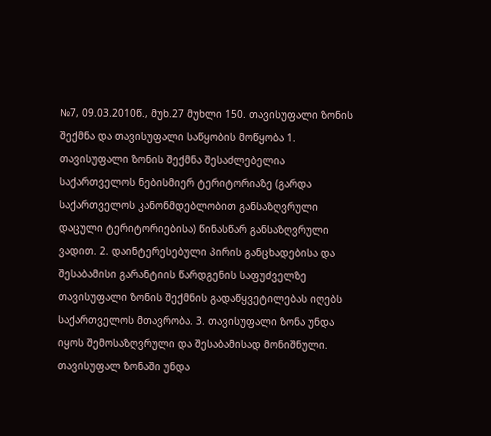№7, 09.03.2010წ., მუხ.27 მუხლი 150. თავისუფალი ზონის შექმნა და თავისუფალი საწყობის მოწყობა 1. თავისუფალი ზონის შექმნა შესაძლებელია საქართველოს ნებისმიერ ტერიტორიაზე (გარდა საქართველოს კანონმდებლობით განსაზღვრული დაცული ტერიტორიებისა) წინასწარ განსაზღვრული ვადით. 2. დაინტერესებული პირის განცხადებისა და შესაბამისი გარანტიის წარდგენის საფუძველზე თავისუფალი ზონის შექმნის გადაწყვეტილებას იღებს საქართველოს მთავრობა. 3. თავისუფალი ზონა უნდა იყოს შემოსაზღვრული და შესაბამისად მონიშნული. თავისუფალ ზონაში უნდა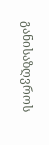განისაზღვროს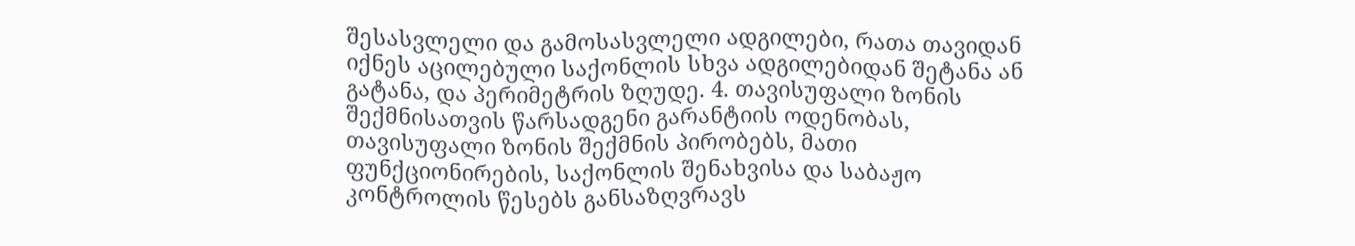შესასვლელი და გამოსასვლელი ადგილები, რათა თავიდან იქნეს აცილებული საქონლის სხვა ადგილებიდან შეტანა ან გატანა, და პერიმეტრის ზღუდე. 4. თავისუფალი ზონის შექმნისათვის წარსადგენი გარანტიის ოდენობას, თავისუფალი ზონის შექმნის პირობებს, მათი ფუნქციონირების, საქონლის შენახვისა და საბაჟო კონტროლის წესებს განსაზღვრავს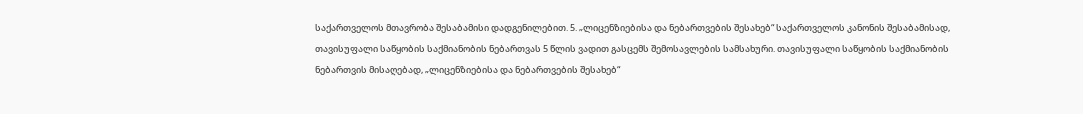საქართველოს მთავრობა შესაბამისი დადგენილებით. 5. „ლიცენზიებისა და ნებართვების შესახებ“ საქართველოს კანონის შესაბამისად, თავისუფალი საწყობის საქმიანობის ნებართვას 5 წლის ვადით გასცემს შემოსავლების სამსახური. თავისუფალი საწყობის საქმიანობის ნებართვის მისაღებად, „ლიცენზიებისა და ნებართვების შესახებ“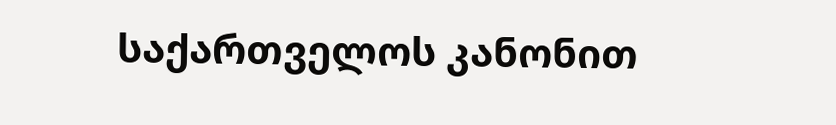საქართველოს კანონით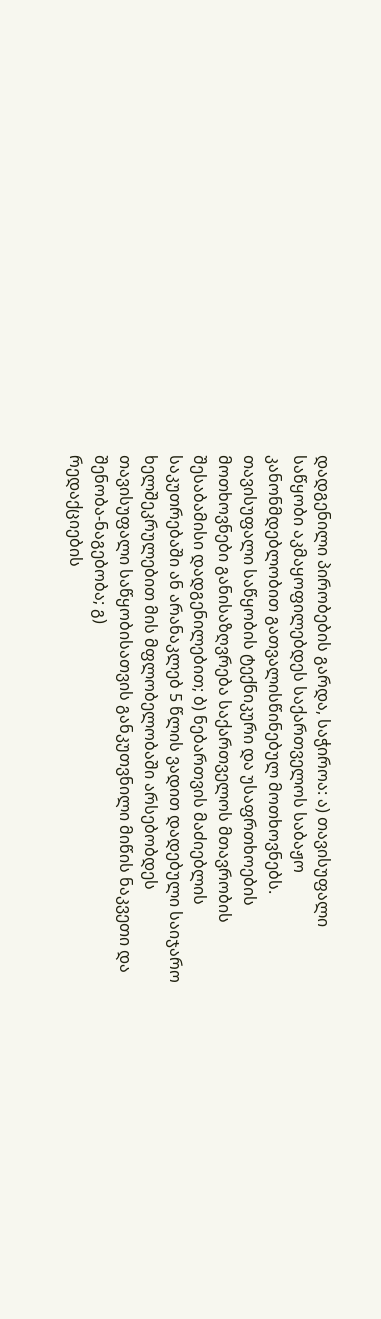დადგენილი პირობების გარდა, საჭიროა: ა) თავისუფალი საწყობი აკმაყოფილებდეს საქართველოს საბაჟო კანონმდებლობით გათვალისწინებულ მოთხოვნებს. თავისუფალი საწყობის ტექნიკური და უსაფრთხოების მოთხოვნები განისაზღვრება საქართველოს მთავრობის შესაბამისი დადგენილებით; ბ) ნებართვის მაძიებლის საკუთრებაში ან არანაკლებ 5 წლის ვადით დადებული საიჯარო ხელშეკრულებით მის მფლობელობაში არსებობდეს თავისუფალი საწყობისათვის განკუთვნილი მიწის ნაკვეთი და შენობა-ნაგებობა; გ)
რედაქციების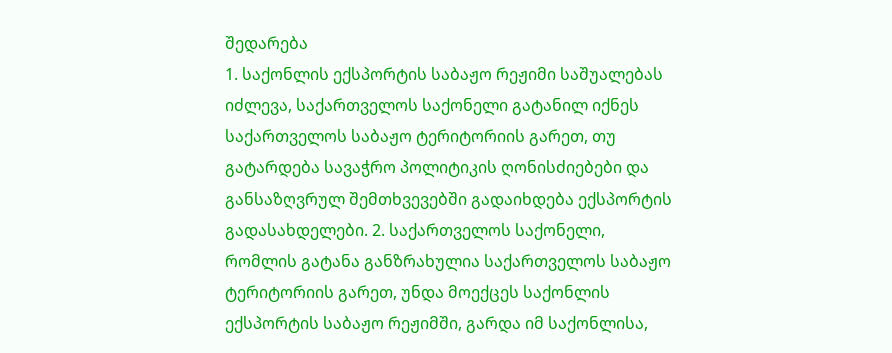შედარება
1. საქონლის ექსპორტის საბაჟო რეჟიმი საშუალებას იძლევა, საქართველოს საქონელი გატანილ იქნეს საქართველოს საბაჟო ტერიტორიის გარეთ, თუ გატარდება სავაჭრო პოლიტიკის ღონისძიებები და განსაზღვრულ შემთხვევებში გადაიხდება ექსპორტის გადასახდელები. 2. საქართველოს საქონელი, რომლის გატანა განზრახულია საქართველოს საბაჟო ტერიტორიის გარეთ, უნდა მოექცეს საქონლის ექსპორტის საბაჟო რეჟიმში, გარდა იმ საქონლისა,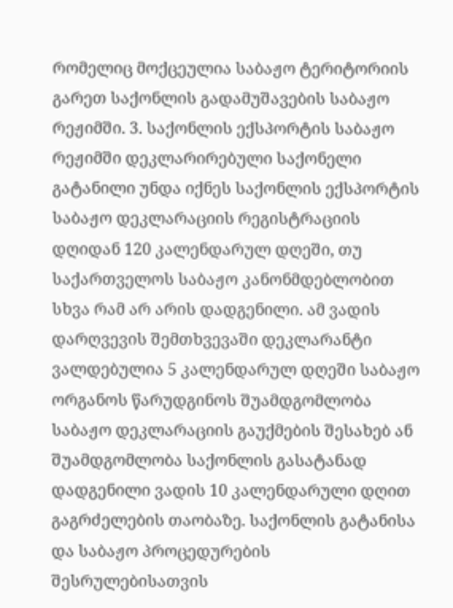რომელიც მოქცეულია საბაჟო ტერიტორიის გარეთ საქონლის გადამუშავების საბაჟო რეჟიმში. 3. საქონლის ექსპორტის საბაჟო რეჟიმში დეკლარირებული საქონელი გატანილი უნდა იქნეს საქონლის ექსპორტის საბაჟო დეკლარაციის რეგისტრაციის დღიდან 120 კალენდარულ დღეში, თუ საქართველოს საბაჟო კანონმდებლობით სხვა რამ არ არის დადგენილი. ამ ვადის დარღვევის შემთხვევაში დეკლარანტი ვალდებულია 5 კალენდარულ დღეში საბაჟო ორგანოს წარუდგინოს შუამდგომლობა საბაჟო დეკლარაციის გაუქმების შესახებ ან შუამდგომლობა საქონლის გასატანად დადგენილი ვადის 10 კალენდარული დღით გაგრძელების თაობაზე. საქონლის გატანისა და საბაჟო პროცედურების შესრულებისათვის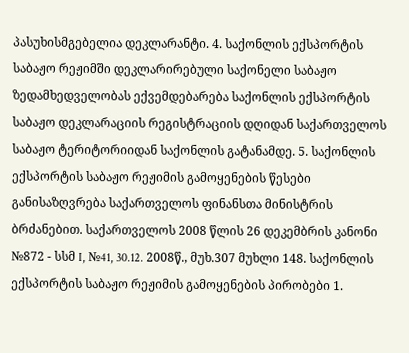პასუხისმგებელია დეკლარანტი. 4. საქონლის ექსპორტის საბაჟო რეჟიმში დეკლარირებული საქონელი საბაჟო ზედამხედველობას ექვემდებარება საქონლის ექსპორტის საბაჟო დეკლარაციის რეგისტრაციის დღიდან საქართველოს საბაჟო ტერიტორიიდან საქონლის გატანამდე. 5. საქონლის ექსპორტის საბაჟო რეჟიმის გამოყენების წესები განისაზღვრება საქართველოს ფინანსთა მინისტრის ბრძანებით. საქართველოს 2008 წლის 26 დეკემბრის კანონი №872 - სსმ I, №41, 30.12. 2008წ., მუხ.307 მუხლი 148. საქონლის ექსპორტის საბაჟო რეჟიმის გამოყენების პირობები 1.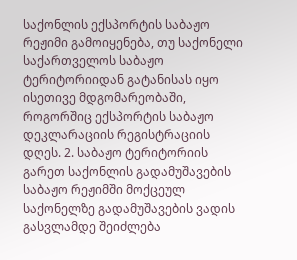საქონლის ექსპორტის საბაჟო რეჟიმი გამოიყენება, თუ საქონელი საქართველოს საბაჟო ტერიტორიიდან გატანისას იყო ისეთივე მდგომარეობაში, როგორშიც ექსპორტის საბაჟო დეკლარაციის რეგისტრაციის დღეს. 2. საბაჟო ტერიტორიის გარეთ საქონლის გადამუშავების საბაჟო რეჟიმში მოქცეულ საქონელზე გადამუშავების ვადის გასვლამდე შეიძლება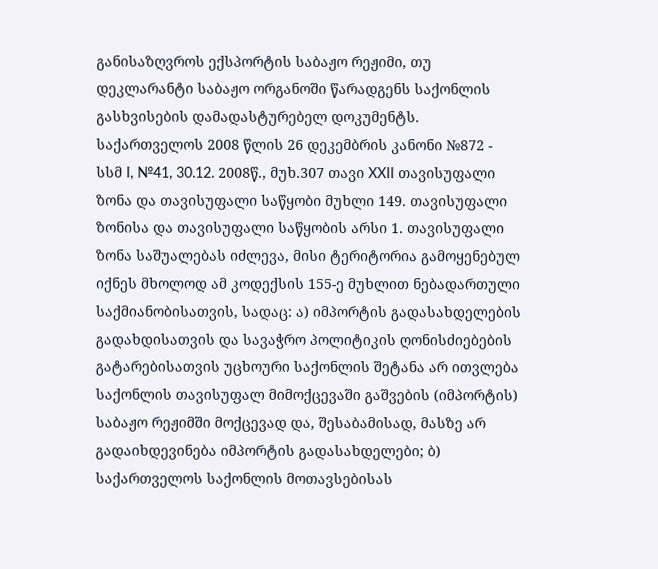განისაზღვროს ექსპორტის საბაჟო რეჟიმი, თუ დეკლარანტი საბაჟო ორგანოში წარადგენს საქონლის გასხვისების დამადასტურებელ დოკუმენტს. საქართველოს 2008 წლის 26 დეკემბრის კანონი №872 - სსმ I, №41, 30.12. 2008წ., მუხ.307 თავი XXII თავისუფალი ზონა და თავისუფალი საწყობი მუხლი 149. თავისუფალი ზონისა და თავისუფალი საწყობის არსი 1. თავისუფალი ზონა საშუალებას იძლევა, მისი ტერიტორია გამოყენებულ იქნეს მხოლოდ ამ კოდექსის 155-ე მუხლით ნებადართული საქმიანობისათვის, სადაც: ა) იმპორტის გადასახდელების გადახდისათვის და სავაჭრო პოლიტიკის ღონისძიებების გატარებისათვის უცხოური საქონლის შეტანა არ ითვლება საქონლის თავისუფალ მიმოქცევაში გაშვების (იმპორტის) საბაჟო რეჟიმში მოქცევად და, შესაბამისად, მასზე არ გადაიხდევინება იმპორტის გადასახდელები; ბ) საქართველოს საქონლის მოთავსებისას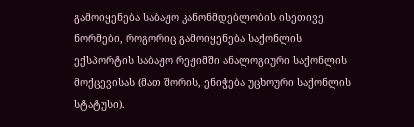გამოიყენება საბაჟო კანონმდებლობის ისეთივე ნორმები, როგორიც გამოიყენება საქონლის ექსპორტის საბაჟო რეჟიმში ანალოგიური საქონლის მოქცევისას (მათ შორის, ენიჭება უცხოური საქონლის სტატუსი).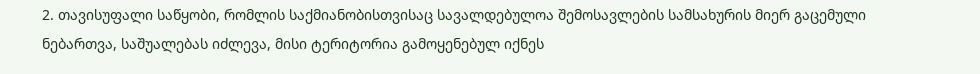2. თავისუფალი საწყობი, რომლის საქმიანობისთვისაც სავალდებულოა შემოსავლების სამსახურის მიერ გაცემული ნებართვა, საშუალებას იძლევა, მისი ტერიტორია გამოყენებულ იქნეს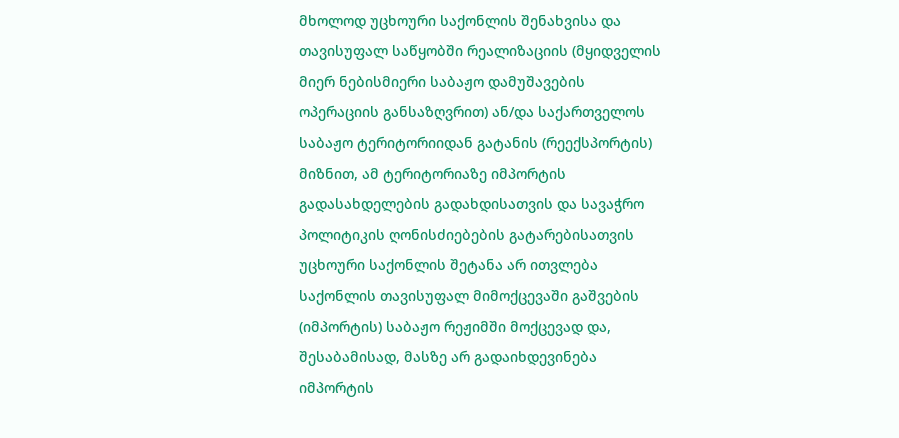მხოლოდ უცხოური საქონლის შენახვისა და თავისუფალ საწყობში რეალიზაციის (მყიდველის მიერ ნებისმიერი საბაჟო დამუშავების ოპერაციის განსაზღვრით) ან/და საქართველოს საბაჟო ტერიტორიიდან გატანის (რეექსპორტის) მიზნით, ამ ტერიტორიაზე იმპორტის გადასახდელების გადახდისათვის და სავაჭრო პოლიტიკის ღონისძიებების გატარებისათვის უცხოური საქონლის შეტანა არ ითვლება საქონლის თავისუფალ მიმოქცევაში გაშვების (იმპორტის) საბაჟო რეჟიმში მოქცევად და, შესაბამისად, მასზე არ გადაიხდევინება იმპორტის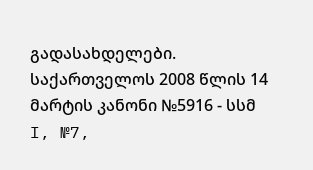გადასახდელები. საქართველოს 2008 წლის 14 მარტის კანონი №5916 - სსმ I, №7,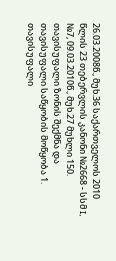26.03.2008წ., მუხ.36 საქართველოს 2010 წლის 23 თებერვლის კანონი №2668 - სსმ I, №7, 09.03.2010წ., მუხ.27 მუხლი 150. თავისუფალი ზონის შექმნა და თავისუფალი საწყობის მოწყობა 1. თავისუფალი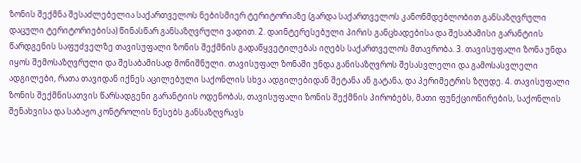ზონის შექმნა შესაძლებელია საქართველოს ნებისმიერ ტერიტორიაზე (გარდა საქართველოს კანონმდებლობით განსაზღვრული დაცული ტერიტორიებისა) წინასწარ განსაზღვრული ვადით. 2. დაინტერესებული პირის განცხადებისა და შესაბამისი გარანტიის წარდგენის საფუძველზე თავისუფალი ზონის შექმნის გადაწყვეტილებას იღებს საქართველოს მთავრობა. 3. თავისუფალი ზონა უნდა იყოს შემოსაზღვრული და შესაბამისად მონიშნული. თავისუფალ ზონაში უნდა განისაზღვროს შესასვლელი და გამოსასვლელი ადგილები, რათა თავიდან იქნეს აცილებული საქონლის სხვა ადგილებიდან შეტანა ან გატანა, და პერიმეტრის ზღუდე. 4. თავისუფალი ზონის შექმნისათვის წარსადგენი გარანტიის ოდენობას, თავისუფალი ზონის შექმნის პირობებს, მათი ფუნქციონირების, საქონლის შენახვისა და საბაჟო კონტროლის წესებს განსაზღვრავს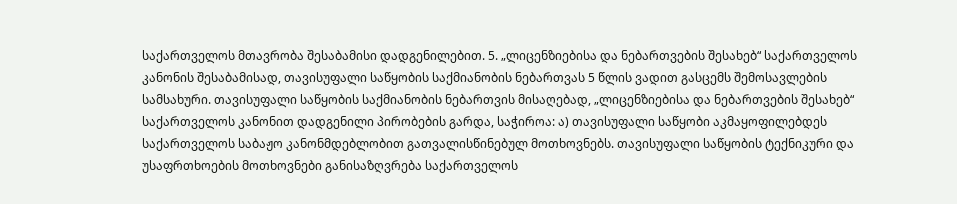საქართველოს მთავრობა შესაბამისი დადგენილებით. 5. „ლიცენზიებისა და ნებართვების შესახებ“ საქართველოს კანონის შესაბამისად, თავისუფალი საწყობის საქმიანობის ნებართვას 5 წლის ვადით გასცემს შემოსავლების სამსახური. თავისუფალი საწყობის საქმიანობის ნებართვის მისაღებად, „ლიცენზიებისა და ნებართვების შესახებ“ საქართველოს კანონით დადგენილი პირობების გარდა, საჭიროა: ა) თავისუფალი საწყობი აკმაყოფილებდეს საქართველოს საბაჟო კანონმდებლობით გათვალისწინებულ მოთხოვნებს. თავისუფალი საწყობის ტექნიკური და უსაფრთხოების მოთხოვნები განისაზღვრება საქართველოს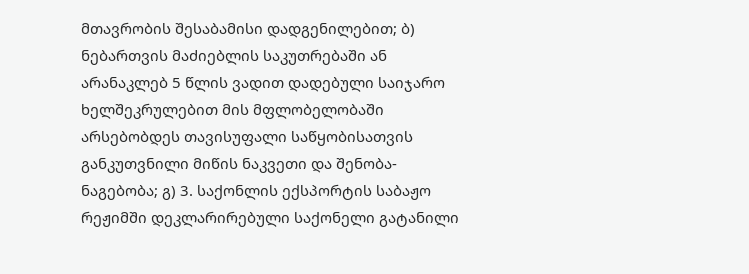მთავრობის შესაბამისი დადგენილებით; ბ) ნებართვის მაძიებლის საკუთრებაში ან არანაკლებ 5 წლის ვადით დადებული საიჯარო ხელშეკრულებით მის მფლობელობაში არსებობდეს თავისუფალი საწყობისათვის განკუთვნილი მიწის ნაკვეთი და შენობა-ნაგებობა; გ) 3. საქონლის ექსპორტის საბაჟო რეჟიმში დეკლარირებული საქონელი გატანილი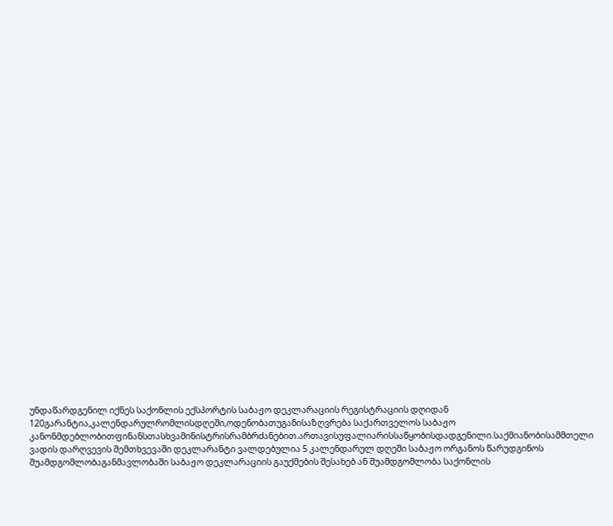უნდაწარდგენილ იქნეს საქონლის ექსპორტის საბაჟო დეკლარაციის რეგისტრაციის დღიდან 120გარანტია,კალენდარულრომლისდღეში,ოდენობათუგანისაზღვრება საქართველოს საბაჟო კანონმდებლობითფინანსთასხვამინისტრისრამბრძანებით.ართავისუფალიარისსაწყობისდადგენილი.საქმიანობისამმთელი ვადის დარღვევის შემთხვევაში დეკლარანტი ვალდებულია 5 კალენდარულ დღეში საბაჟო ორგანოს წარუდგინოს შუამდგომლობაგანმავლობაში საბაჟო დეკლარაციის გაუქმების შესახებ ან შუამდგომლობა საქონლის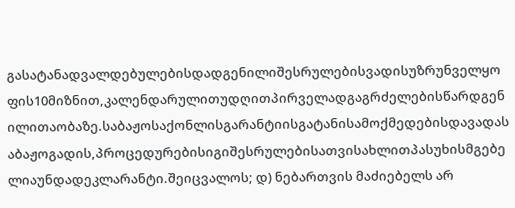გასატანადვალდებულებისდადგენილიშესრულებისვადისუზრუნველყოფის10მიზნით,კალენდარულითუდღითპირველადგაგრძელებისწარდგენილითაობაზე.საბაჟოსაქონლისგარანტიისგატანისამოქმედებისდავადასაბაჟოგადის,პროცედურებისიგიშესრულებისათვისახლითპასუხისმგებელიაუნდადეკლარანტი.შეიცვალოს; დ) ნებართვის მაძიებელს არ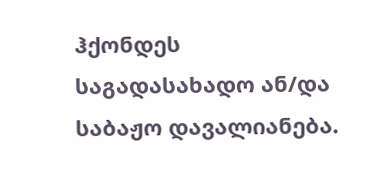ჰქონდეს საგადასახადო ან/და საბაჟო დავალიანება.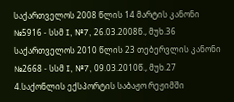საქართველოს 2008 წლის 14 მარტის კანონი №5916 - სსმ I, №7, 26.03.2008წ., მუხ.36 საქართველოს 2010 წლის 23 თებერვლის კანონი №2668 - სსმ I, №7, 09.03.2010წ., მუხ.27
4.საქონლის ექსპორტის საბაჟო რეჟიმში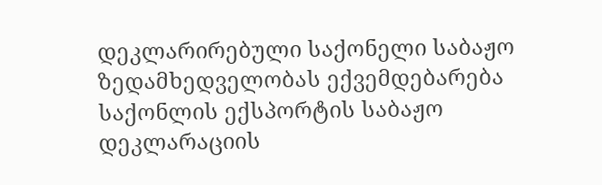დეკლარირებული საქონელი საბაჟო ზედამხედველობას ექვემდებარება საქონლის ექსპორტის საბაჟო დეკლარაციის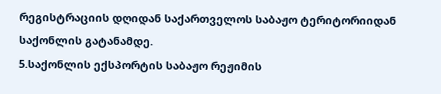რეგისტრაციის დღიდან საქართველოს საბაჟო ტერიტორიიდან საქონლის გატანამდე.
5.საქონლის ექსპორტის საბაჟო რეჟიმის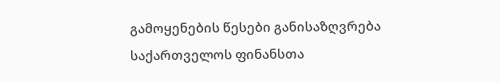გამოყენების წესები განისაზღვრება საქართველოს ფინანსთა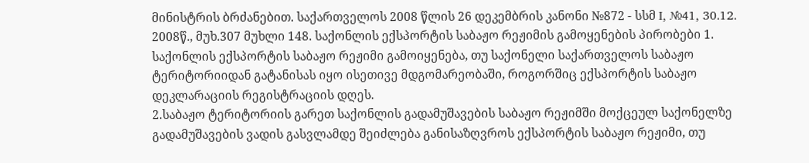მინისტრის ბრძანებით. საქართველოს 2008 წლის 26 დეკემბრის კანონი №872 - სსმ I, №41, 30.12. 2008წ., მუხ.307 მუხლი 148. საქონლის ექსპორტის საბაჟო რეჟიმის გამოყენების პირობები 1. საქონლის ექსპორტის საბაჟო რეჟიმი გამოიყენება, თუ საქონელი საქართველოს საბაჟო ტერიტორიიდან გატანისას იყო ისეთივე მდგომარეობაში, როგორშიც ექსპორტის საბაჟო დეკლარაციის რეგისტრაციის დღეს.
2.საბაჟო ტერიტორიის გარეთ საქონლის გადამუშავების საბაჟო რეჟიმში მოქცეულ საქონელზე გადამუშავების ვადის გასვლამდე შეიძლება განისაზღვროს ექსპორტის საბაჟო რეჟიმი, თუ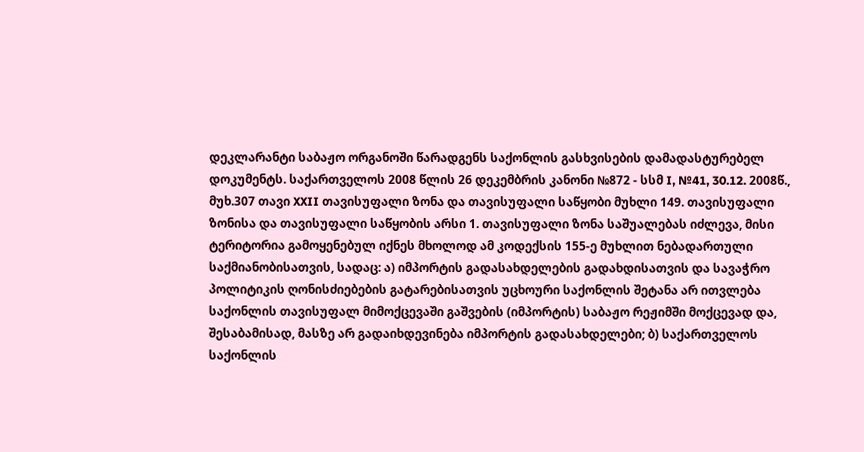დეკლარანტი საბაჟო ორგანოში წარადგენს საქონლის გასხვისების დამადასტურებელ დოკუმენტს. საქართველოს 2008 წლის 26 დეკემბრის კანონი №872 - სსმ I, №41, 30.12. 2008წ., მუხ.307 თავი XXII თავისუფალი ზონა და თავისუფალი საწყობი მუხლი 149. თავისუფალი ზონისა და თავისუფალი საწყობის არსი 1. თავისუფალი ზონა საშუალებას იძლევა, მისი ტერიტორია გამოყენებულ იქნეს მხოლოდ ამ კოდექსის 155-ე მუხლით ნებადართული საქმიანობისათვის, სადაც: ა) იმპორტის გადასახდელების გადახდისათვის და სავაჭრო პოლიტიკის ღონისძიებების გატარებისათვის უცხოური საქონლის შეტანა არ ითვლება საქონლის თავისუფალ მიმოქცევაში გაშვების (იმპორტის) საბაჟო რეჟიმში მოქცევად და, შესაბამისად, მასზე არ გადაიხდევინება იმპორტის გადასახდელები; ბ) საქართველოს საქონლის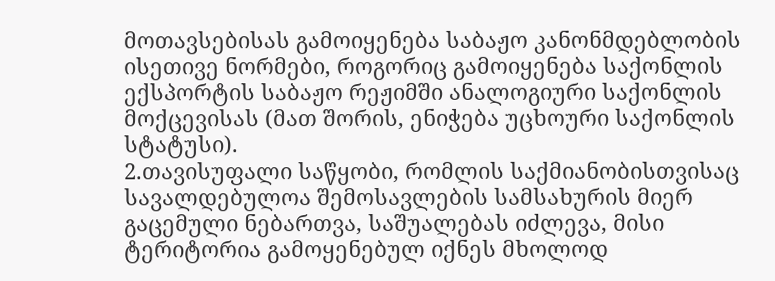მოთავსებისას გამოიყენება საბაჟო კანონმდებლობის ისეთივე ნორმები, როგორიც გამოიყენება საქონლის ექსპორტის საბაჟო რეჟიმში ანალოგიური საქონლის მოქცევისას (მათ შორის, ენიჭება უცხოური საქონლის სტატუსი).
2.თავისუფალი საწყობი, რომლის საქმიანობისთვისაც სავალდებულოა შემოსავლების სამსახურის მიერ გაცემული ნებართვა, საშუალებას იძლევა, მისი ტერიტორია გამოყენებულ იქნეს მხოლოდ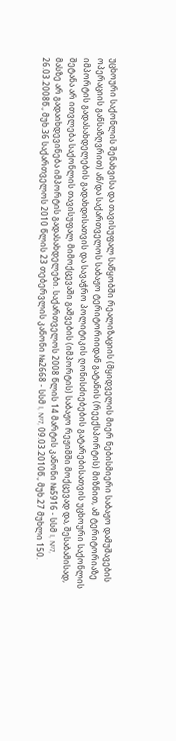უცხოური საქონლის შენახვისა და თავისუფალ საწყობში რეალიზაციის (მყიდველის მიერ ნებისმიერი საბაჟო დამუშავების ოპერაციის განსაზღვრით) ან/და საქართველოს საბაჟო ტერიტორიიდან გატანის (რეექსპორტის) მიზნით, ამ ტერიტორიაზე იმპორტის გადასახდელების გადახდისათვის და სავაჭრო პოლიტიკის ღონისძიებების გატარებისათვის უცხოური საქონლის შეტანა არ ითვლება საქონლის თავისუფალ მიმოქცევაში გაშვების (იმპორტის) საბაჟო რეჟიმში მოქცევად და, შესაბამისად, მასზე არ გადაიხდევინება იმპორტის გადასახდელები. საქართველოს 2008 წლის 14 მარტის კანონი №5916 - სსმ I, №7, 26.03.2008წ., მუხ.36 საქართველოს 2010 წლის 23 თებერვლის კანონი №2668 - სსმ I, №7, 09.03.2010წ., მუხ.27 მუხლი 150.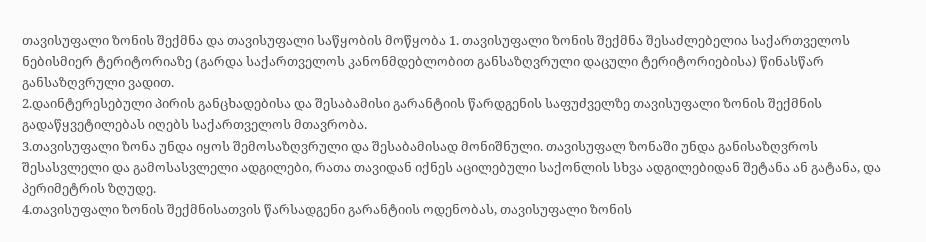თავისუფალი ზონის შექმნა და თავისუფალი საწყობის მოწყობა 1. თავისუფალი ზონის შექმნა შესაძლებელია საქართველოს ნებისმიერ ტერიტორიაზე (გარდა საქართველოს კანონმდებლობით განსაზღვრული დაცული ტერიტორიებისა) წინასწარ განსაზღვრული ვადით.
2.დაინტერესებული პირის განცხადებისა და შესაბამისი გარანტიის წარდგენის საფუძველზე თავისუფალი ზონის შექმნის გადაწყვეტილებას იღებს საქართველოს მთავრობა.
3.თავისუფალი ზონა უნდა იყოს შემოსაზღვრული და შესაბამისად მონიშნული. თავისუფალ ზონაში უნდა განისაზღვროს შესასვლელი და გამოსასვლელი ადგილები, რათა თავიდან იქნეს აცილებული საქონლის სხვა ადგილებიდან შეტანა ან გატანა, და პერიმეტრის ზღუდე.
4.თავისუფალი ზონის შექმნისათვის წარსადგენი გარანტიის ოდენობას, თავისუფალი ზონის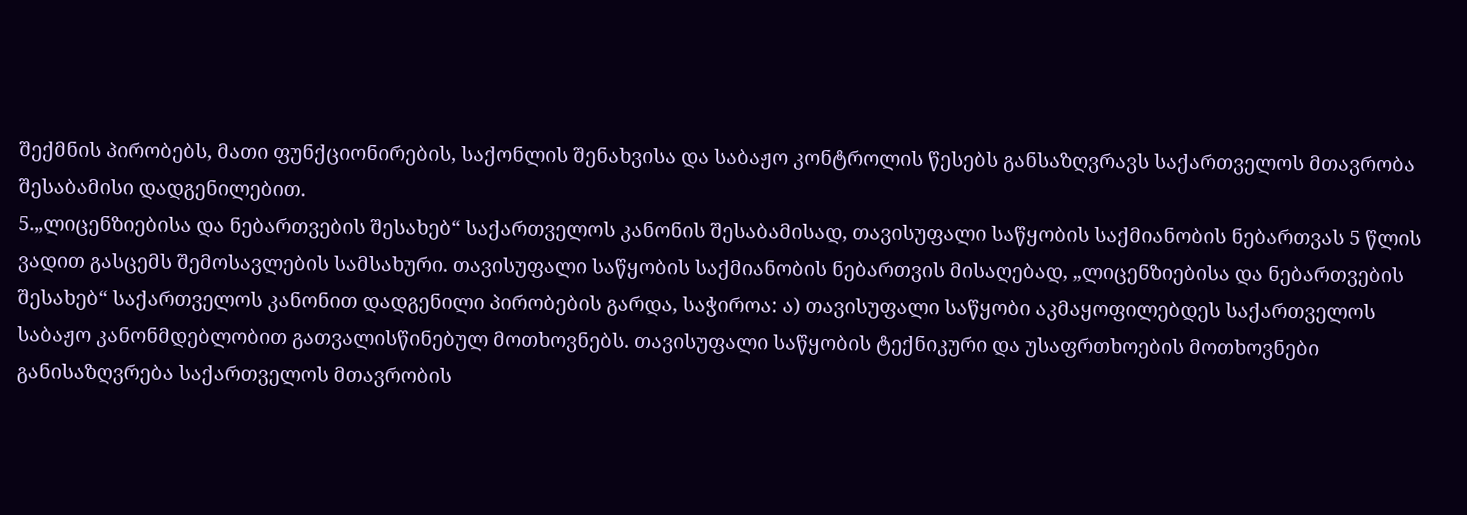შექმნის პირობებს, მათი ფუნქციონირების, საქონლის შენახვისა და საბაჟო კონტროლის წესებს განსაზღვრავს საქართველოს მთავრობა შესაბამისი დადგენილებით.
5.„ლიცენზიებისა და ნებართვების შესახებ“ საქართველოს კანონის შესაბამისად, თავისუფალი საწყობის საქმიანობის ნებართვას 5 წლის ვადით გასცემს შემოსავლების სამსახური. თავისუფალი საწყობის საქმიანობის ნებართვის მისაღებად, „ლიცენზიებისა და ნებართვების შესახებ“ საქართველოს კანონით დადგენილი პირობების გარდა, საჭიროა: ა) თავისუფალი საწყობი აკმაყოფილებდეს საქართველოს საბაჟო კანონმდებლობით გათვალისწინებულ მოთხოვნებს. თავისუფალი საწყობის ტექნიკური და უსაფრთხოების მოთხოვნები განისაზღვრება საქართველოს მთავრობის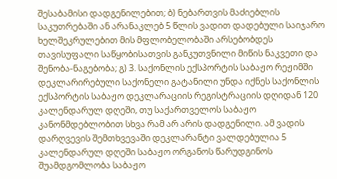შესაბამისი დადგენილებით; ბ) ნებართვის მაძიებლის საკუთრებაში ან არანაკლებ 5 წლის ვადით დადებული საიჯარო ხელშეკრულებით მის მფლობელობაში არსებობდეს თავისუფალი საწყობისათვის განკუთვნილი მიწის ნაკვეთი და შენობა-ნაგებობა; გ) 3. საქონლის ექსპორტის საბაჟო რეჟიმში დეკლარირებული საქონელი გატანილი უნდა იქნეს საქონლის ექსპორტის საბაჟო დეკლარაციის რეგისტრაციის დღიდან 120 კალენდარულ დღეში, თუ საქართველოს საბაჟო კანონმდებლობით სხვა რამ არ არის დადგენილი. ამ ვადის დარღვევის შემთხვევაში დეკლარანტი ვალდებულია 5 კალენდარულ დღეში საბაჟო ორგანოს წარუდგინოს შუამდგომლობა საბაჟო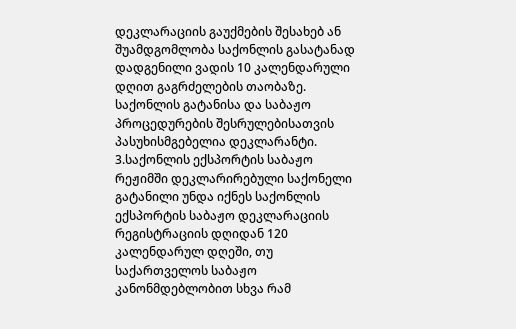დეკლარაციის გაუქმების შესახებ ან შუამდგომლობა საქონლის გასატანად დადგენილი ვადის 10 კალენდარული დღით გაგრძელების თაობაზე. საქონლის გატანისა და საბაჟო პროცედურების შესრულებისათვის პასუხისმგებელია დეკლარანტი.
3.საქონლის ექსპორტის საბაჟო რეჟიმში დეკლარირებული საქონელი გატანილი უნდა იქნეს საქონლის ექსპორტის საბაჟო დეკლარაციის რეგისტრაციის დღიდან 120 კალენდარულ დღეში, თუ საქართველოს საბაჟო კანონმდებლობით სხვა რამ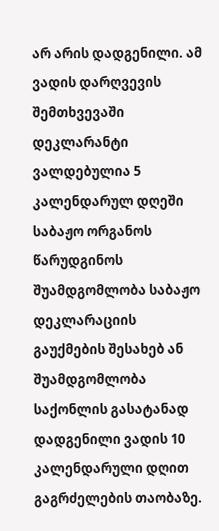არ არის დადგენილი. ამ ვადის დარღვევის შემთხვევაში დეკლარანტი ვალდებულია 5 კალენდარულ დღეში საბაჟო ორგანოს წარუდგინოს შუამდგომლობა საბაჟო დეკლარაციის გაუქმების შესახებ ან შუამდგომლობა საქონლის გასატანად დადგენილი ვადის 10 კალენდარული დღით გაგრძელების თაობაზე.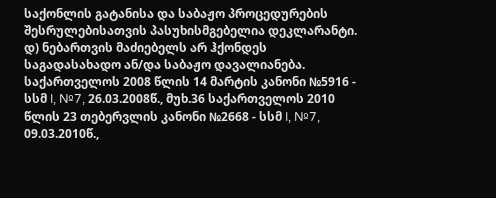საქონლის გატანისა და საბაჟო პროცედურების შესრულებისათვის პასუხისმგებელია დეკლარანტი. დ) ნებართვის მაძიებელს არ ჰქონდეს საგადასახადო ან/და საბაჟო დავალიანება. საქართველოს 2008 წლის 14 მარტის კანონი №5916 - სსმ I, №7, 26.03.2008წ., მუხ.36 საქართველოს 2010 წლის 23 თებერვლის კანონი №2668 - სსმ I, №7, 09.03.2010წ.,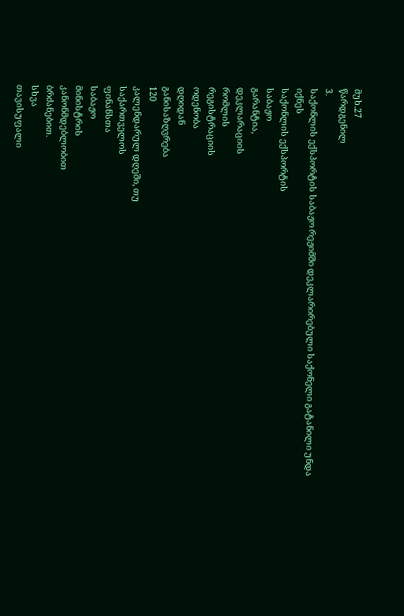მუხ.27
წარდგენილ
3.
საქონლის ექსპორტის საბაჟო რეჟიმში დეკლარირებული საქონელი გატანილი უნდა
იქნეს
საქონლის ექსპორტის
საბაჟო
გარანტია,
დეკლარაციის
რომლის
რეგისტრაციის
ოდენობა
დღიდან
განისაზღვრება
120
კალენდარულ დღეში, თუ
საქართველოს
ფინანსთა
საბაჟო
მინისტრის
კანონმდებლობით
ბრძანებით.
სხვა
თავისუფალი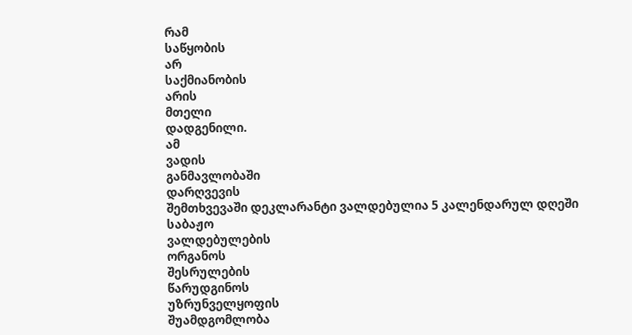რამ
საწყობის
არ
საქმიანობის
არის
მთელი
დადგენილი.
ამ
ვადის
განმავლობაში
დარღვევის
შემთხვევაში დეკლარანტი ვალდებულია 5 კალენდარულ დღეში
საბაჟო
ვალდებულების
ორგანოს
შესრულების
წარუდგინოს
უზრუნველყოფის
შუამდგომლობა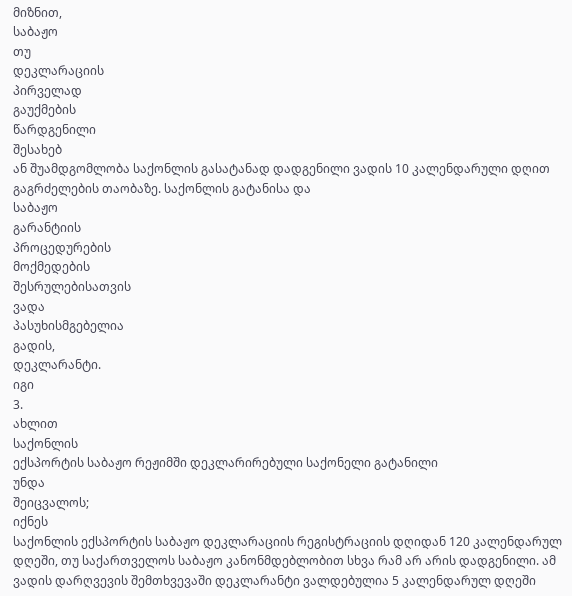მიზნით,
საბაჟო
თუ
დეკლარაციის
პირველად
გაუქმების
წარდგენილი
შესახებ
ან შუამდგომლობა საქონლის გასატანად დადგენილი ვადის 10 კალენდარული დღით გაგრძელების თაობაზე. საქონლის გატანისა და
საბაჟო
გარანტიის
პროცედურების
მოქმედების
შესრულებისათვის
ვადა
პასუხისმგებელია
გადის,
დეკლარანტი.
იგი
3.
ახლით
საქონლის
ექსპორტის საბაჟო რეჟიმში დეკლარირებული საქონელი გატანილი
უნდა
შეიცვალოს;
იქნეს
საქონლის ექსპორტის საბაჟო დეკლარაციის რეგისტრაციის დღიდან 120 კალენდარულ დღეში, თუ საქართველოს საბაჟო კანონმდებლობით სხვა რამ არ არის დადგენილი. ამ ვადის დარღვევის შემთხვევაში დეკლარანტი ვალდებულია 5 კალენდარულ დღეში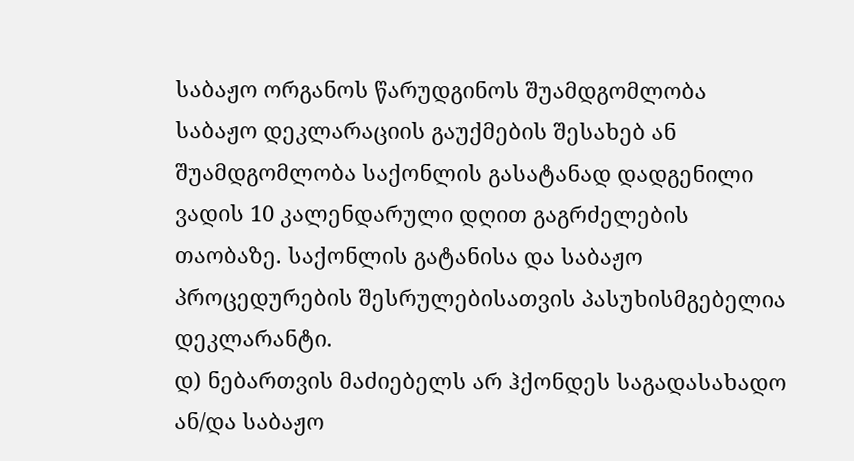საბაჟო ორგანოს წარუდგინოს შუამდგომლობა საბაჟო დეკლარაციის გაუქმების შესახებ ან შუამდგომლობა საქონლის გასატანად დადგენილი ვადის 10 კალენდარული დღით გაგრძელების თაობაზე. საქონლის გატანისა და საბაჟო პროცედურების შესრულებისათვის პასუხისმგებელია დეკლარანტი.
დ) ნებართვის მაძიებელს არ ჰქონდეს საგადასახადო ან/და საბაჟო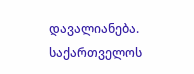დავალიანება. საქართველოს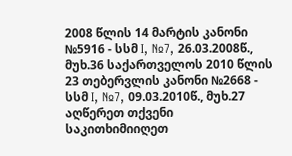2008 წლის 14 მარტის კანონი №5916 - სსმ I, №7, 26.03.2008წ., მუხ.36 საქართველოს 2010 წლის 23 თებერვლის კანონი №2668 - სსმ I, №7, 09.03.2010წ., მუხ.27
აღწერეთ თქვენი საკითხიმიიღეთ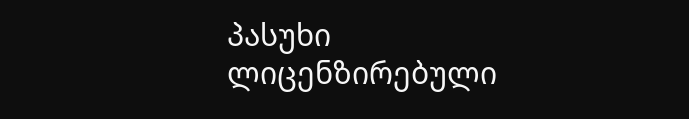პასუხი ლიცენზირებული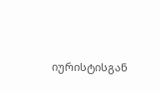იურისტისგან